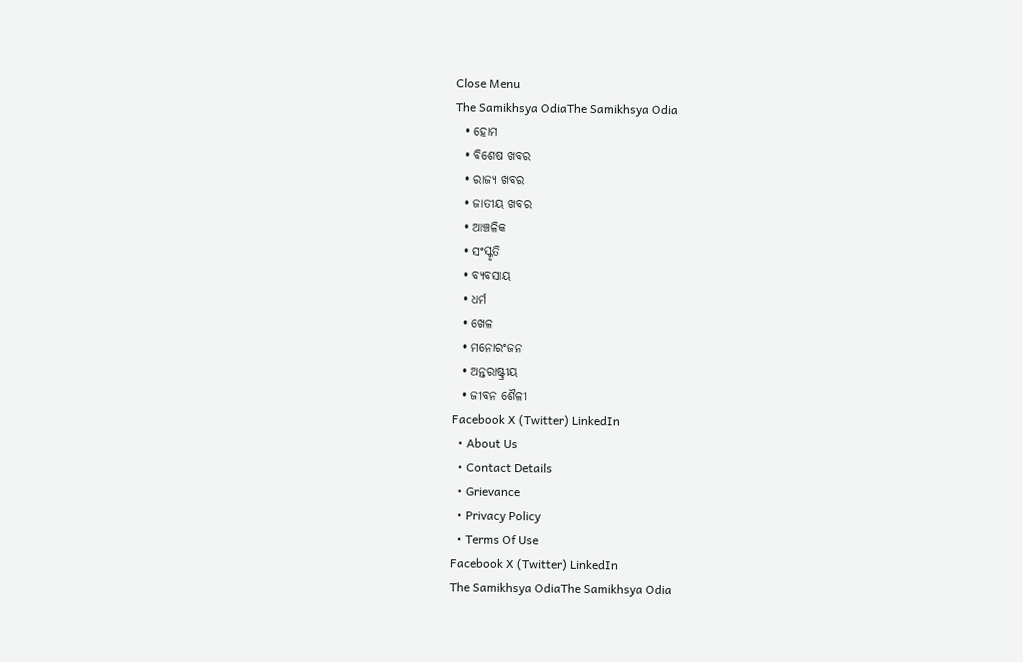Close Menu
The Samikhsya OdiaThe Samikhsya Odia
  • ହୋମ
  • ବିଶେଷ ଖବର
  • ରାଜ୍ୟ ଖବର
  • ଜାତୀୟ ଖବର
  • ଆଞ୍ଚଳିକ
  • ସଂସ୍କୃତି
  • ବ୍ୟବସାୟ
  • ଧର୍ମ
  • ଖେଳ
  • ମନୋରଂଜନ
  • ଅନ୍ତରାଷ୍ଟ୍ରୀୟ
  • ଜୀବନ ଶୈଳୀ
Facebook X (Twitter) LinkedIn
  • About Us
  • Contact Details
  • Grievance
  • Privacy Policy
  • Terms Of Use
Facebook X (Twitter) LinkedIn
The Samikhsya OdiaThe Samikhsya Odia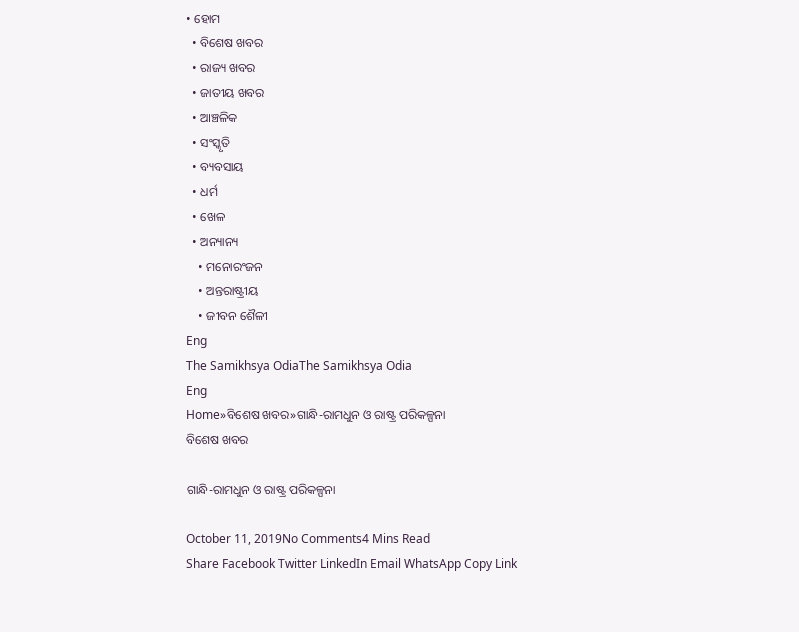• ହୋମ
  • ବିଶେଷ ଖବର
  • ରାଜ୍ୟ ଖବର
  • ଜାତୀୟ ଖବର
  • ଆଞ୍ଚଳିକ
  • ସଂସ୍କୃତି
  • ବ୍ୟବସାୟ
  • ଧର୍ମ
  • ଖେଳ
  • ଅନ୍ୟାନ୍ୟ
    • ମନୋରଂଜନ
    • ଅନ୍ତରାଷ୍ଟ୍ରୀୟ
    • ଜୀବନ ଶୈଳୀ
Eng
The Samikhsya OdiaThe Samikhsya Odia
Eng
Home»ବିଶେଷ ଖବର»ଗାନ୍ଧି-ରାମଧୁନ ଓ ରାଷ୍ଟ୍ର ପରିକଳ୍ପନା
ବିଶେଷ ଖବର

ଗାନ୍ଧି-ରାମଧୁନ ଓ ରାଷ୍ଟ୍ର ପରିକଳ୍ପନା

October 11, 2019No Comments4 Mins Read
Share Facebook Twitter LinkedIn Email WhatsApp Copy Link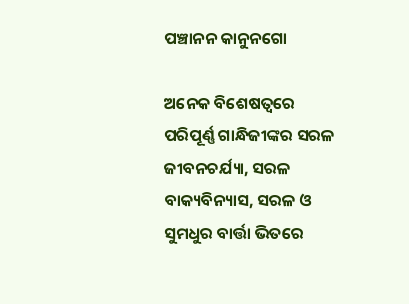ପଞ୍ଚାନନ କାନୁନଗୋ

ଅନେକ ବିଶେଷତ୍ୱରେ ପରିପୂର୍ଣ୍ଣ ଗାନ୍ଧିଜୀଙ୍କର ସରଳ ଜୀବନଚର୍ଯ୍ୟା, ସରଳ ବାକ୍ୟବିନ୍ୟାସ, ସରଳ ଓ ସୁମଧୁର ବାର୍ତ୍ତା ଭିତରେ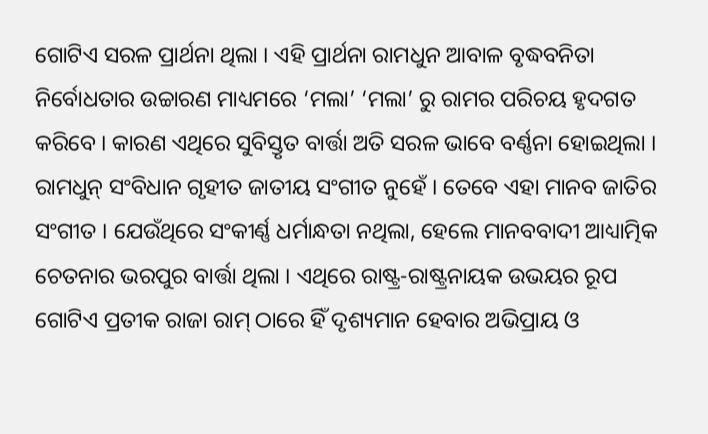ଗୋଟିଏ ସରଳ ପ୍ରାର୍ଥନା ଥିଲା । ଏହି ପ୍ରାର୍ଥନା ରାମଧୁନ ଆବାଳ ବୃଦ୍ଧବନିତା ନିର୍ବୋଧତାର ଉଚ୍ଚାରଣ ମାଧ୍ୟମରେ ‘ମଲା’ ‘ମଲା’ ରୁ ରାମର ପରିଚୟ ହୃଦଗତ କରିବେ । କାରଣ ଏଥିରେ ସୁବିସ୍ତୃତ ବାର୍ତ୍ତା ଅତି ସରଳ ଭାବେ ବର୍ଣ୍ଣନା ହୋଇଥିଲା । ରାମଧୁନ୍ ସଂବିଧାନ ଗୃହୀତ ଜାତୀୟ ସଂଗୀତ ନୁହେଁ । ତେବେ ଏହା ମାନବ ଜାତିର ସଂଗୀତ । ଯେଉଁଥିରେ ସଂକୀର୍ଣ୍ଣ ଧର୍ମାନ୍ଧତା ନଥିଲା, ହେଲେ ମାନବବାଦୀ ଆଧ୍ୟାତ୍ମିକ ଚେତନାର ଭରପୁର ବାର୍ତ୍ତା ଥିଲା । ଏଥିରେ ରାଷ୍ଟ୍ର-ରାଷ୍ଟ୍ରନାୟକ ଉଭୟର ରୂପ ଗୋଟିଏ ପ୍ରତୀକ ରାଜା ରାମ୍ ଠାରେ ହିଁ ଦୃଶ୍ୟମାନ ହେବାର ଅଭିପ୍ରାୟ ଓ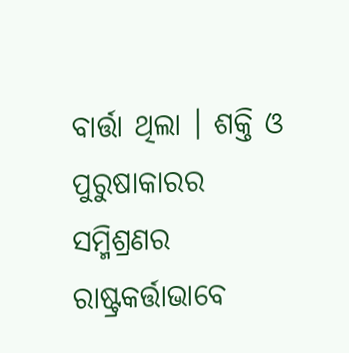ବାର୍ତ୍ତା ଥିଲା । ଶକ୍ତି ଓ ପୁରୁଷାକାରର ସମ୍ମିଶ୍ରଣର ରାଷ୍ଟ୍ରକର୍ତ୍ତାଭାବେ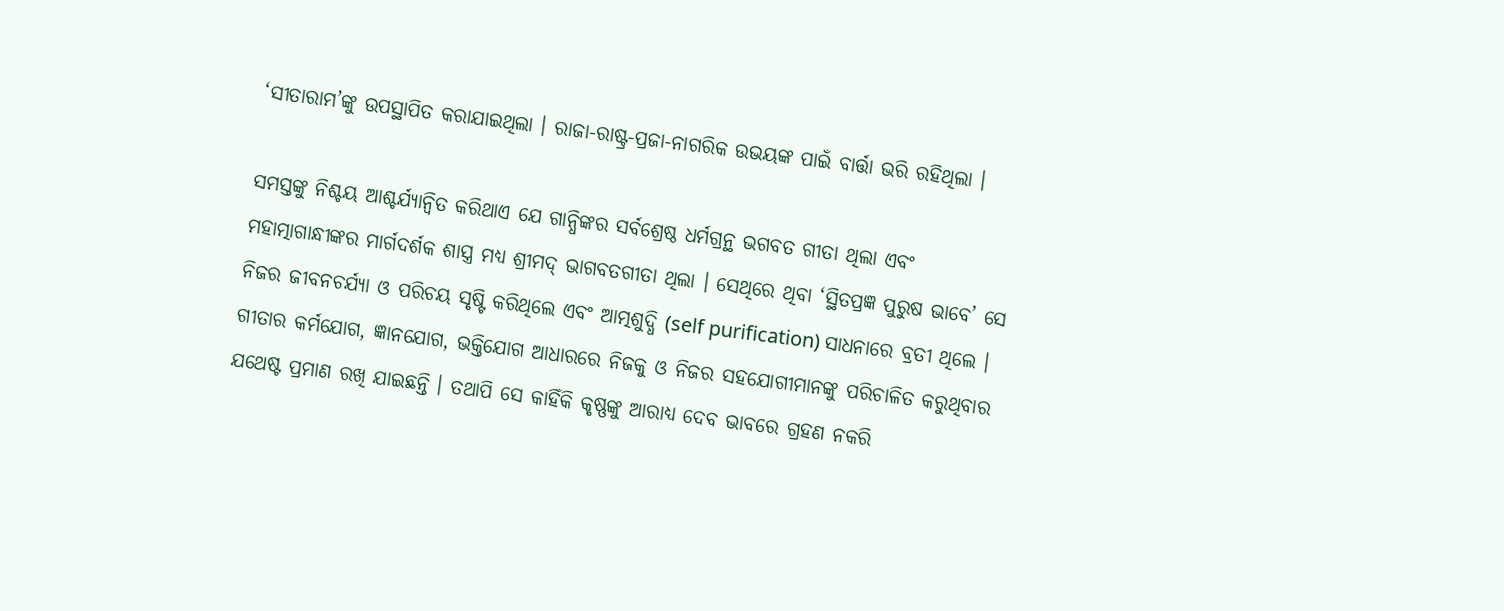‘ସୀତାରାମ’ଙ୍କୁ ଉପସ୍ଥାପିତ କରାଯାଇଥିଲା । ରାଜା-ରାଷ୍ଟ୍ର-ପ୍ରଜା-ନାଗରିକ ଉଭୟଙ୍କ ପାଇଁ ବାର୍ତ୍ତା ଭରି ରହିଥିଲା ।

ସମସ୍ତଙ୍କୁ ନିଶ୍ଚୟ ଆଶ୍ଚର୍ଯ୍ୟାନ୍ୱିତ କରିଥାଏ ଯେ ଗାନ୍ଧିଙ୍କର ସର୍ବଶ୍ରେଷ୍ଠ ଧର୍ମଗ୍ରନ୍ଥ ଭଗବତ ଗୀତା ଥିଲା ଏବଂ ମହାତ୍ମାଗାନ୍ଧୀଙ୍କର ମାର୍ଗଦର୍ଶକ ଶାସ୍ତ୍ର ମଧ୍ୟ ଶ୍ରୀମଦ୍ ଭାଗବତଗୀତା ଥିଲା । ସେଥିରେ ଥିବା ‘ସ୍ଥିତପ୍ରଜ୍ଞ ପୁରୁଷ ଭାବେ’ ସେ ନିଜର ଜୀବନଚର୍ଯ୍ୟା ଓ ପରିଚୟ ସୃଷ୍ଟି କରିଥିଲେ ଏବଂ ଆତ୍ମଶୁଦ୍ଧି (self purification) ସାଧନାରେ ବ୍ରତୀ ଥିଲେ । ଗୀତାର କର୍ମଯୋଗ, ଜ୍ଞାନଯୋଗ, ଭକ୍ତିଯୋଗ ଆଧାରରେ ନିଜକୁ ଓ ନିଜର ସହଯୋଗୀମାନଙ୍କୁ ପରିଚାଳିତ କରୁଥିବାର ଯଥେଷ୍ଟ ପ୍ରମାଣ ରଖି ଯାଇଛନ୍ତି । ତଥାପି ସେ କାହିଁକି କୃଷ୍ଣଙ୍କୁ ଆରାଧ୍ୟ ଦେବ ଭାବରେ ଗ୍ରହଣ ନକରି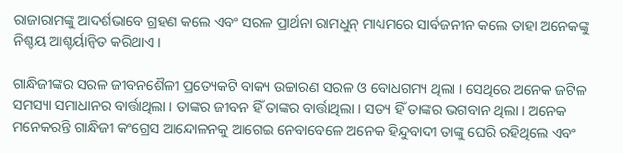ରାଜାରାମଙ୍କୁ ଆଦର୍ଶଭାବେ ଗ୍ରହଣ କଲେ ଏବଂ ସରଳ ପ୍ରାର୍ଥନା ରାମଧୁନ୍ ମାଧ୍ୟମରେ ସାର୍ବଜନୀନ କଲେ ତାହା ଅନେକଙ୍କୁ ନିଶ୍ଚୟ ଆଶ୍ଚର୍ୟାନ୍ୱିତ କରିଥାଏ ।

ଗାନ୍ଧିଜୀଙ୍କର ସରଳ ଜୀବନଶୈଳୀ ପ୍ରତ୍ୟେକଟି ବାକ୍ୟ ଉଚ୍ଚାରଣ ସରଳ ଓ ବୋଧଗମ୍ୟ ଥିଲା । ସେଥିରେ ଅନେକ ଜଟିଳ ସମସ୍ୟା ସମାଧାନର ବାର୍ତ୍ତାଥିଲା । ତାଙ୍କର ଜୀବନ ହିଁ ତାଙ୍କର ବାର୍ତ୍ତାଥିଲା । ସତ୍ୟ ହିଁ ତାଙ୍କର ଭଗବାନ ଥିଲା । ଅନେକ ମନେକରନ୍ତି ଗାନ୍ଧିଜୀ କଂଗ୍ରେସ ଆନ୍ଦୋଳନକୁ ଆଗେଇ ନେବାବେଳେ ଅନେକ ହିନ୍ଦୁବାଦୀ ତାଙ୍କୁ ଘେରି ରହିଥିଲେ ଏବଂ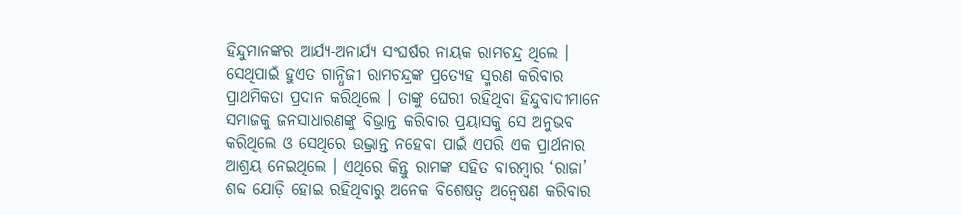ହିନ୍ଦୁମାନଙ୍କର ଆର୍ଯ୍ୟ-ଅନାର୍ଯ୍ୟ ସଂଘର୍ଷର ନାୟକ ରାମଚନ୍ଦ୍ର ଥିଲେ । ସେଥିପାଇଁ ହୁଏତ ଗାନ୍ଧିଜୀ ରାମଚନ୍ଦ୍ରଙ୍କ ପ୍ରତ୍ୟେହ ସ୍ମରଣ କରିବାର ପ୍ରାଥମିକତା ପ୍ରଦାନ କରିଥିଲେ । ତାଙ୍କୁ ଘେରୀ ରହିଥିବା ହିନ୍ଦୁବାଦୀମାନେ ସମାଜକୁ ଜନସାଧାରଣଙ୍କୁ ବିଭ୍ରାନ୍ତ କରିବାର ପ୍ରୟାସକୁ ସେ ଅନୁଭବ କରିଥିଲେ ଓ ସେଥିରେ ଉଦ୍ଭ୍ରାନ୍ତ ନହେବା ପାଇଁ ଏପରି ଏକ ପ୍ରାର୍ଥନାର ଆଶ୍ରୟ ନେଇଥିଲେ । ଏଥିରେ କିନ୍ତୁ ରାମଙ୍କ ସହିତ ବାରମ୍ବାର ‘ରାଜା’ ଶବ୍ଦ ଯୋଡ଼ି ହୋଇ ରହିଥିବାରୁ ଅନେକ ବିଶେଷତ୍ୱ ଅନ୍ୱେଷଣ କରିବାର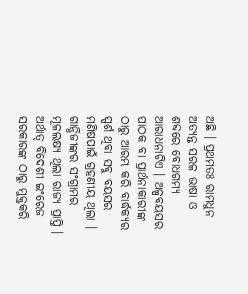ଅଛି । ପ୍ରଥମତଃ ରାମଧୁନ ଅତ୍ୟନ୍ତ ସରଳ ଭାଷା ଓ ଶବ୍ଦରେ ବୋଧଗମ୍ୟ ଆରାଧନାଟିଏ । ଅଳ୍ପବୟସର ପାଠକ ବା ପ୍ରାର୍ଥନାକାରୀଙ୍କ ଠାରୁ ଆରମ୍ଭ କରି ବାର୍ଦ୍ଧକ୍ୟର ସ୍ପର୍ଶ ଥିବା ସବୁ ବୟସର ମଣିଷପାଇଁ ଗ୍ରହଣୀୟ ଥିଲା । ଗାନ୍ଧିଜୀଙ୍କର ସଂଗ୍ରାମର ମୂଳଲକ୍ଷ୍ୟ ଥିଲା ରାଜ୍ୟ ପ୍ରାପ୍ତି । ଅର୍ଥାତ୍ ବିଦେଶୀ ଇଂରେଜ ସରକାରଙ୍କ ଠାରୁ ମୁକ୍ତକରି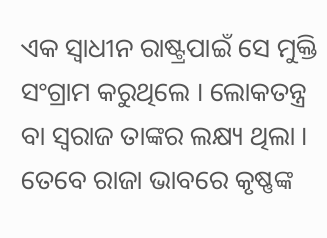ଏକ ସ୍ୱାଧୀନ ରାଷ୍ଟ୍ରପାଇଁ ସେ ମୁକ୍ତି ସଂଗ୍ରାମ କରୁଥିଲେ । ଲୋକତନ୍ତ୍ର ବା ସ୍ୱରାଜ ତାଙ୍କର ଲକ୍ଷ୍ୟ ଥିଲା । ତେବେ ରାଜା ଭାବରେ କୃଷ୍ଣଙ୍କ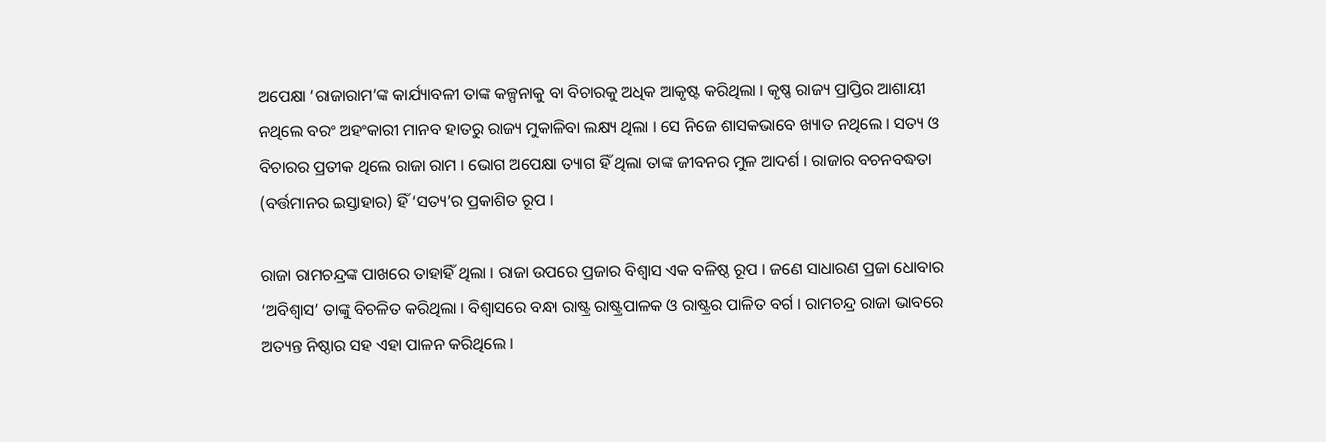ଅପେକ୍ଷା ‘ରାଜାରାମ’ଙ୍କ କାର୍ଯ୍ୟାବଳୀ ତାଙ୍କ କଳ୍ପନାକୁ ବା ବିଚାରକୁ ଅଧିକ ଆକୃଷ୍ଟ କରିଥିଲା । କୃଷ୍ଣ ରାଜ୍ୟ ପ୍ରାପ୍ତିର ଆଶାୟୀ ନଥିଲେ ବରଂ ଅହଂକାରୀ ମାନବ ହାତରୁ ରାଜ୍ୟ ମୁକାଳିବା ଲକ୍ଷ୍ୟ ଥିଲା । ସେ ନିଜେ ଶାସକଭାବେ ଖ୍ୟାତ ନଥିଲେ । ସତ୍ୟ ଓ ବିଚାରର ପ୍ରତୀକ ଥିଲେ ରାଜା ରାମ । ଭୋଗ ଅପେକ୍ଷା ତ୍ୟାଗ ହିଁ ଥିଲା ତାଙ୍କ ଜୀବନର ମୁଳ ଆଦର୍ଶ । ରାଜାର ବଚନବଦ୍ଧତା (ବର୍ତ୍ତମାନର ଇସ୍ତାହାର) ହିଁ ‘ସତ୍ୟ’ର ପ୍ରକାଶିତ ରୂପ ।

ରାଜା ରାମଚନ୍ଦ୍ରଙ୍କ ପାଖରେ ତାହାହିଁ ଥିଲା । ରାଜା ଉପରେ ପ୍ରଜାର ବିଶ୍ୱାସ ଏକ ବଳିଷ୍ଠ ରୂପ । ଜଣେ ସାଧାରଣ ପ୍ରଜା ଧୋବାର ‘ଅବିଶ୍ୱାସ’ ତାଙ୍କୁ ବିଚଳିତ କରିଥିଲା । ବିଶ୍ୱାସରେ ବନ୍ଧା ରାଷ୍ଟ୍ର ରାଷ୍ଟ୍ରପାଳକ ଓ ରାଷ୍ଟ୍ରର ପାଳିତ ବର୍ଗ । ରାମଚନ୍ଦ୍ର ରାଜା ଭାବରେ ଅତ୍ୟନ୍ତ ନିଷ୍ଠାର ସହ ଏହା ପାଳନ କରିଥିଲେ ।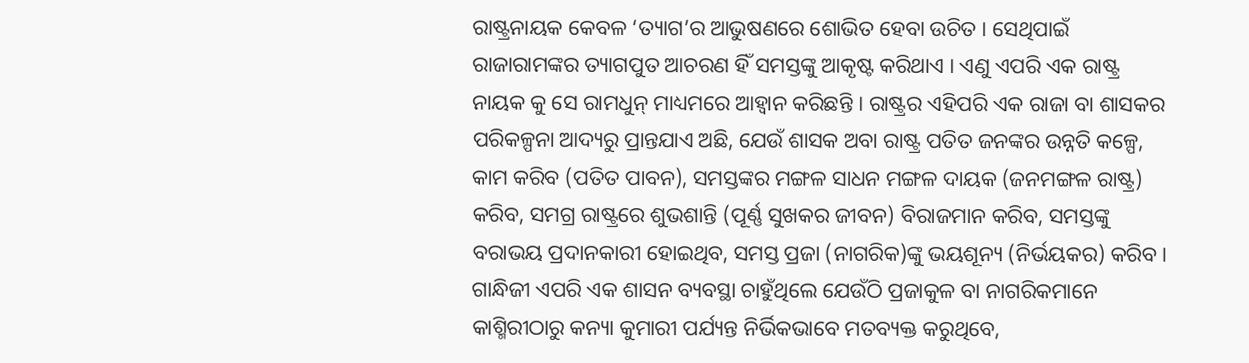ରାଷ୍ଟ୍ରନାୟକ କେବଳ ‘ତ୍ୟାଗ’ର ଆଭୁଷଣରେ ଶୋଭିତ ହେବା ଉଚିତ । ସେଥିପାଇଁ ରାଜାରାମଙ୍କର ତ୍ୟାଗପୁତ ଆଚରଣ ହିଁ ସମସ୍ତଙ୍କୁ ଆକୃଷ୍ଟ କରିଥାଏ । ଏଣୁ ଏପରି ଏକ ରାଷ୍ଟ୍ର ନାୟକ କୁ ସେ ରାମଧୁନ୍ ମାଧ୍ୟମରେ ଆହ୍ୱାନ କରିଛନ୍ତି । ରାଷ୍ଟ୍ରର ଏହିପରି ଏକ ରାଜା ବା ଶାସକର ପରିକଳ୍ପନା ଆଦ୍ୟରୁ ପ୍ରାନ୍ତଯାଏ ଅଛି, ଯେଉଁ ଶାସକ ଅବା ରାଷ୍ଟ୍ର ପତିତ ଜନଙ୍କର ଉନ୍ନତି କଳ୍ପେ, କାମ କରିବ (ପତିତ ପାବନ), ସମସ୍ତଙ୍କର ମଙ୍ଗଳ ସାଧନ ମଙ୍ଗଳ ଦାୟକ (ଜନମଙ୍ଗଳ ରାଷ୍ଟ୍ର) କରିବ, ସମଗ୍ର ରାଷ୍ଟ୍ରରେ ଶୁଭଶାନ୍ତି (ପୂର୍ଣ୍ଣ ସୁଖକର ଜୀବନ) ବିରାଜମାନ କରିବ, ସମସ୍ତଙ୍କୁ ବରାଭୟ ପ୍ରଦାନକାରୀ ହୋଇଥିବ, ସମସ୍ତ ପ୍ରଜା (ନାଗରିକ)ଙ୍କୁ ଭୟଶୂନ୍ୟ (ନିର୍ଭୟକର) କରିବ । ଗାନ୍ଧିଜୀ ଏପରି ଏକ ଶାସନ ବ୍ୟବସ୍ଥା ଚାହୁଁଥିଲେ ଯେଉଁଠି ପ୍ରଜାକୁଳ ବା ନାଗରିକମାନେ କାଶ୍ମିରୀଠାରୁ କନ୍ୟା କୁମାରୀ ପର୍ଯ୍ୟନ୍ତ ନିର୍ଭିକଭାବେ ମତବ୍ୟକ୍ତ କରୁଥିବେ,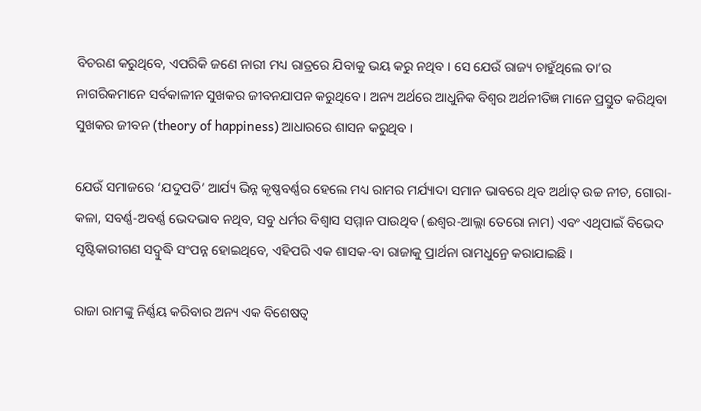ବିଚରଣ କରୁଥିବେ, ଏପରିକି ଜଣେ ନାରୀ ମଧ୍ୟ ରାତ୍ରରେ ଯିବାକୁ ଭୟ କରୁ ନଥିବ । ସେ ଯେଉଁ ରାଜ୍ୟ ଚାହୁଁଥିଲେ ତା’ର ନାଗରିକମାନେ ସର୍ବକାଳୀନ ସୁଖକର ଜୀବନଯାପନ କରୁଥିବେ । ଅନ୍ୟ ଅର୍ଥରେ ଆଧୁନିକ ବିଶ୍ୱର ଅର୍ଥନୀତିଜ୍ଞ ମାନେ ପ୍ରସ୍ତୁତ କରିଥିବା ସୁଖକର ଜୀବନ (theory of happiness) ଆଧାରରେ ଶାସନ କରୁଥିବ ।

ଯେଉଁ ସମାଜରେ ‘ଯଦୁପତି’ ଆର୍ଯ୍ୟ ଭିନ୍ନ କୃଷ୍ଣବର୍ଣ୍ଣର ହେଲେ ମଧ୍ୟ ରାମର ମର୍ଯ୍ୟାଦା ସମାନ ଭାବରେ ଥିବ ଅର୍ଥାତ୍ ଉଚ୍ଚ ନୀଚ, ଗୋରା-କଳା, ସବର୍ଣ୍ଣ-ଅବର୍ଣ୍ଣ ଭେଦଭାବ ନଥିବ, ସବୁ ଧର୍ମର ବିଶ୍ୱାସ ସମ୍ମାନ ପାଉଥିବ (ଈଶ୍ୱର-ଆଲ୍ଲା ତେରୋ ନାମ) ଏବଂ ଏଥିପାଇଁ ବିଭେଦ ସୃଷ୍ଟିକାରୀଗଣ ସଦ୍ବୁଦ୍ଧି ସଂପନ୍ନ ହୋଇଥିବେ, ଏହିପରି ଏକ ଶାସକ-ବା ରାଜାକୁ ପ୍ରାର୍ଥନା ରାମଧୁନ୍ରେ କରାଯାଇଛି ।

ରାଜା ରାମଙ୍କୁ ନିର୍ଣ୍ଣୟ କରିବାର ଅନ୍ୟ ଏକ ବିଶେଷତ୍ୱ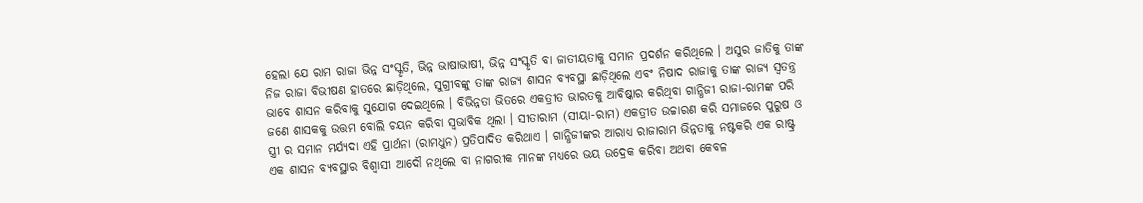ହେଲା ଯେ ରାମ ରାଜା ଭିନ୍ନ ସଂସ୍କୃତି, ଭିନ୍ନ ଭାଷାଭାଷୀ, ଭିନ୍ନ ସଂସ୍କୃତି ବା ଜାତୀୟତାକୁ ସମାନ ପ୍ରଦର୍ଶନ କରିଥିଲେ । ଅସୁର ଜାତିକୁ ତାଙ୍କ ନିଜ ରାଜା ବିଭୀଷଣ ହାତରେ ଛାଡ଼ିଥିଲେ, ସୁଗ୍ରୀବଙ୍କୁ ତାଙ୍କ ରାଜ୍ୟ ଶାସନ ବ୍ୟବସ୍ଥା ଛାଡ଼ିଥିଲେ ଏବଂ ନିଷାଦ ରାଜାକୁ ତାଙ୍କ ରାଜ୍ୟ ସ୍ୱତନ୍ତ୍ର ଭାବେ ଶାସନ କରିବାକୁ ସୁଯୋଗ ଦେଇଥିଲେ । ବିଭିନ୍ନତା ଭିତରେ ଏକତ୍ରୀତ ଭାରତକୁ ଆବିଷ୍କାର କରିଥିବା ଗାନ୍ଧିଜୀ ରାଜା-ରାମଙ୍କ ପରି ଜଣେ ଶାସକକୁ ଉତ୍ତମ ବୋଲି ଚୟନ କରିବା ସ୍ୱଭାବିକ ଥିଲା । ସୀତାରାମ (ସୀୟା-ରାମ) ଏକତ୍ରୀତ ଉଚ୍ଚାରଣ କରି ସମାଜରେ ପୁରୁଷ ଓ ସ୍ତ୍ରୀ ର ସମାନ ମର୍ଯ୍ୟଦା ଏହି ପ୍ରାର୍ଥନା (ରାମଧୁନ) ପ୍ରତିପାଦିତ କରିଥାଏ । ଗାନ୍ଧିଜୀଙ୍କର ଆରାଧ୍ୟ ରାଜାରାମ ଭିନ୍ନତାକୁ ନଷ୍ଟକରି ଏକ ରାଷ୍ଟ୍ର ଏକ ଶାସନ ବ୍ୟବସ୍ଥାର ବିଶ୍ୱାସୀ ଆଦୌ ନଥିଲେ ବା ନାଗରୀକ ମାନଙ୍କ ମଧ୍ୟରେ ଭୟ ଉଦ୍ରେକ କରିବା ଅଥବା କେବଳ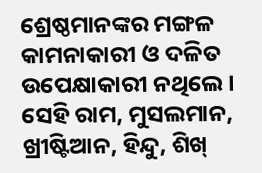ଶ୍ରେଷ୍ଠମାନଙ୍କର ମଙ୍ଗଳ କାମନାକାରୀ ଓ ଦଳିତ ଉପେକ୍ଷାକାରୀ ନଥିଲେ । ସେହି ରାମ, ମୁସଲମାନ, ଖ୍ରୀଷ୍ଟିଆନ, ହିନ୍ଦୁ, ଶିଖ୍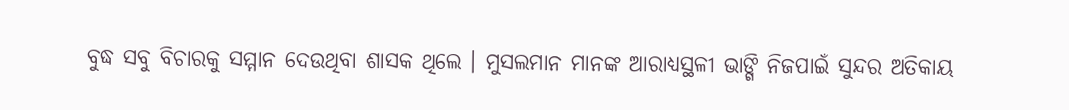ବୁଦ୍ଧ ସବୁ ବିଚାରକୁ ସମ୍ମାନ ଦେଉଥିବା ଶାସକ ଥିଲେ । ମୁସଲମାନ ମାନଙ୍କ ଆରାଧ୍ୟସ୍ଥଳୀ ଭାଙ୍ଗି ନିଜପାଇଁ ସୁନ୍ଦର ଅତିକାୟ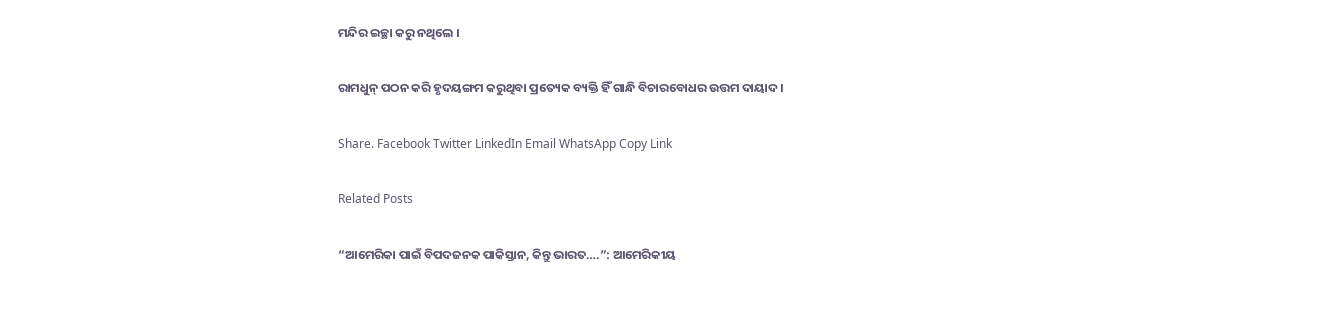ମନ୍ଦିର ଇଚ୍ଛା କରୁ ନଥିଲେ ।

ରାମଧୁନ୍ ପଠନ କରି ହୃଦୟଙ୍ଗମ କରୁଥିବା ପ୍ରତ୍ୟେକ ବ୍ୟକ୍ତି ହିଁ ଗାନ୍ଧି ବିଚାରବୋଧର ଉତ୍ତମ ଦାୟାଦ ।

Share. Facebook Twitter LinkedIn Email WhatsApp Copy Link

Related Posts

“ଆମେରିକା ପାଇଁ ବିପଦଜନକ ପାକିସ୍ତାନ, କିନ୍ତୁ ଭାରତ….”: ଆମେରିକୀୟ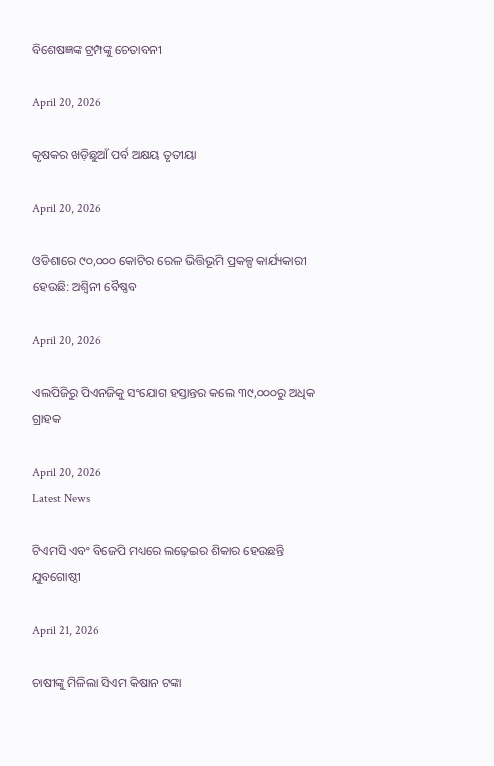ବିଶେଷଜ୍ଞଙ୍କ ଟ୍ରମ୍ପଙ୍କୁ ଚେତାବନୀ

April 20, 2026

କୃଷକର ଖଡ଼ିଛୁଆଁ ପର୍ବ ଅକ୍ଷୟ ତୃତୀୟା

April 20, 2026

ଓଡିଶାରେ ୯୦,୦୦୦ କୋଟିର ରେଳ ଭିତ୍ତିଭୂମି ପ୍ରକଳ୍ପ କାର୍ଯ୍ୟକାରୀ ହେଉଛି: ଅଶ୍ୱିନୀ ବୈଷ୍ଣବ

April 20, 2026

ଏଲପିଜିରୁ ପିଏନଜିକୁ ସଂଯୋଗ ହସ୍ତାନ୍ତର କଲେ ୩୯,୦୦୦ରୁ ଅଧିକ ଗ୍ରାହକ

April 20, 2026
Latest News

ଟିଏମସି ଏବଂ ବିଜେପି ମଧ୍ୟରେ ଲଢ଼େଇର ଶିକାର ହେଉଛନ୍ତି ଯୁବଗୋଷ୍ଠୀ

April 21, 2026

ଚାଷୀଙ୍କୁ ମିଳିଲା ସିଏମ କିଷାନ ଟଙ୍କା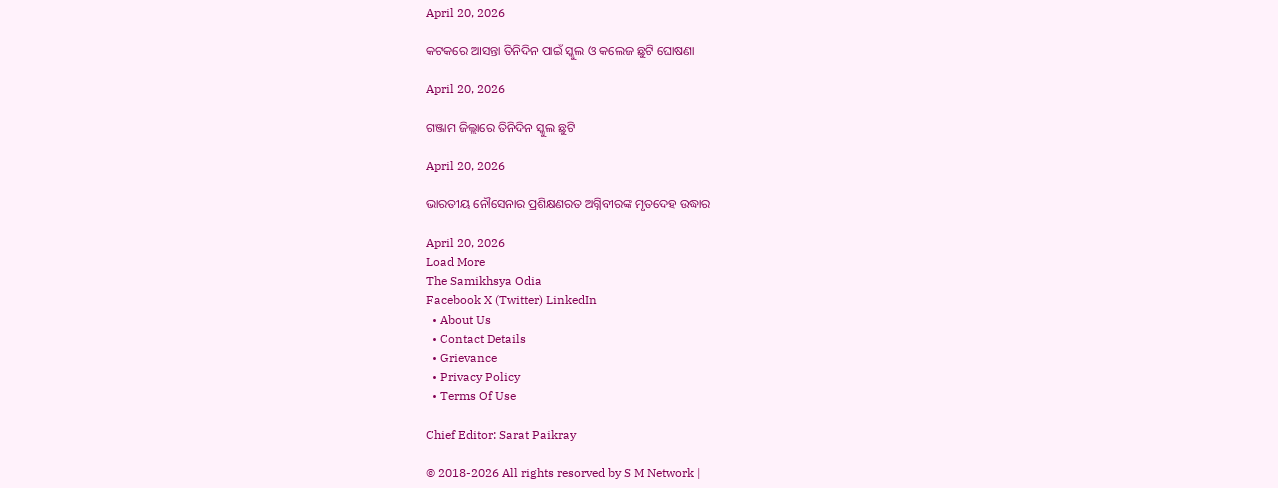April 20, 2026

କଟକରେ ଆସନ୍ତା ତିନିଦିନ ପାଇଁ ସ୍କୁଲ ଓ କଲେଜ ଛୁଟି ଘୋଷଣା

April 20, 2026

ଗଞ୍ଜାମ ଜିଲ୍ଲାରେ ତିନିଦିନ ସ୍କୁଲ ଛୁଟି

April 20, 2026

ଭାରତୀୟ ନୌସେନାର ପ୍ରଶିକ୍ଷଣରତ ଅଗ୍ନିବୀରଙ୍କ ମୃତଦେହ ଉଦ୍ଧାର

April 20, 2026
Load More
The Samikhsya Odia
Facebook X (Twitter) LinkedIn
  • About Us
  • Contact Details
  • Grievance
  • Privacy Policy
  • Terms Of Use

Chief Editor: Sarat Paikray

© 2018-2026 All rights resorved by S M Network |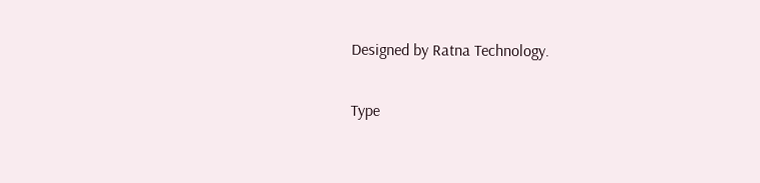Designed by Ratna Technology.

Type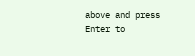above and press Enter to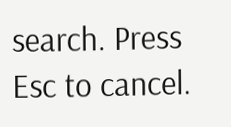search. Press Esc to cancel.